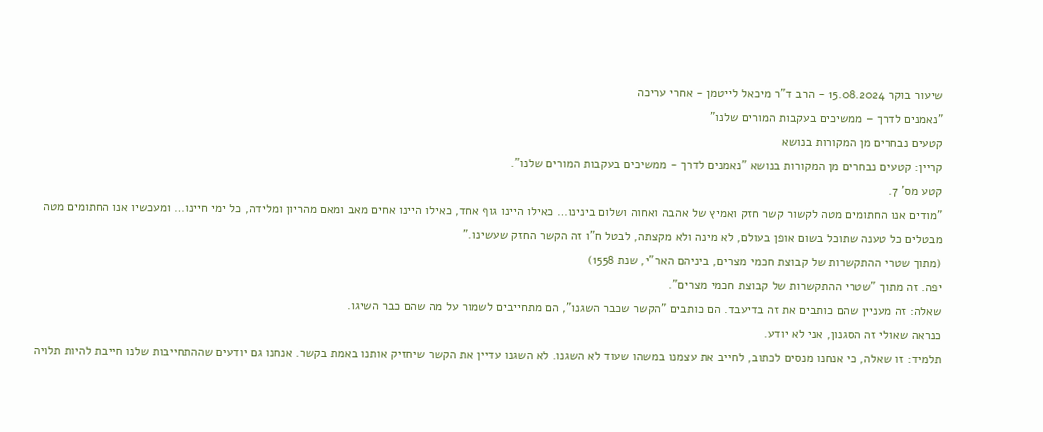שיעור בוקר 15.08.2024 - הרב ד"ר מיכאל לייטמן - אחרי עריכה
"נאמנים לדרך – ממשיכים בעקבות המורים שלנו"
קטעים נבחרים מן המקורות בנושא
קריין: קטעים נבחרים מן המקורות בנושא "נאמנים לדרך - ממשיכים בעקבות המורים שלנו".
קטע מס' 7.
"מודים אנו החתומים מטה לקשור קשר חזק ואמיץ של אהבה ואחוה ושלום בינינו… כאילו היינו גוף אחד, כאילו היינו אחים מאב ומאם מהריון ומלידה, כל ימי חיינו… ומעכשיו אנו החתומים מטה מבטלים כל טענה שתוכל בשום אופן בעולם, לא מינה ולא מקצתה, לבטל ח"ו זה הקשר החזק שעשינו."
(מתוך שטרי ההתקשרות של קבוצת חכמי מצרים, ביניהם האר"י, שנת 1558)
יפה. זה מתוך "שטרי ההתקשרות של קבוצת חכמי מצרים".
שאלה: זה מעניין שהם כותבים את זה בדיעבד. הם כותבים "הקשר שכבר השגנו", הם מתחייבים לשמור על מה שהם כבר השיגו.
כנראה שאולי זה הסגנון, אני לא יודע.
תלמיד: זו שאלה, כי אנחנו מנסים לכתוב, לחייב את עצמנו במשהו שעוד לא השגנו. לא השגנו עדיין את הקשר שיחזיק אותנו באמת בקשר. אנחנו גם יודעים שההתחייבות שלנו חייבת להיות תלויה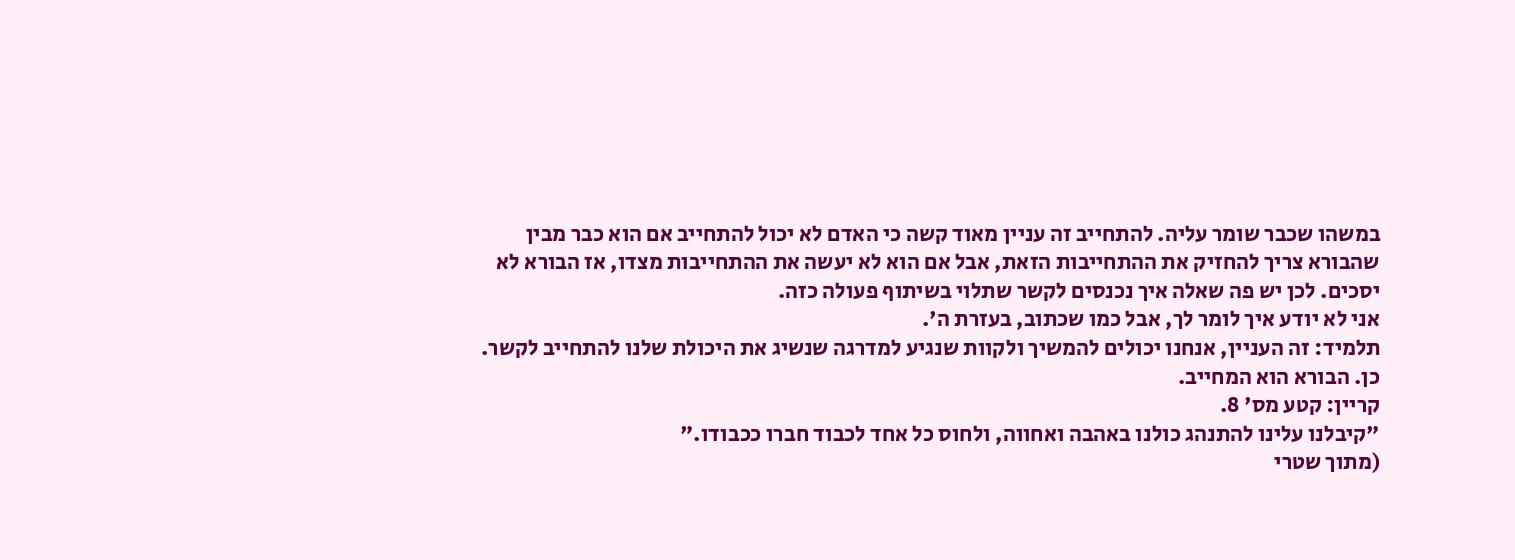במשהו שכבר שומר עליה. להתחייב זה עניין מאוד קשה כי האדם לא יכול להתחייב אם הוא כבר מבין שהבורא צריך להחזיק את ההתחייבות הזאת, אבל אם הוא לא יעשה את ההתחייבות מצדו, אז הבורא לא יסכים. לכן יש פה שאלה איך נכנסים לקשר שתלוי בשיתוף פעולה כזה.
אני לא יודע איך לומר לך, אבל כמו שכתוב, בעזרת ה'.
תלמיד: זה העניין, אנחנו יכולים להמשיך ולקוות שנגיע למדרגה שנשיג את היכולת שלנו להתחייב לקשר.
כן. הבורא הוא המחייב.
קריין: קטע מס' 8.
"קיבלנו עלינו להתנהג כולנו באהבה ואחווה, ולחוס כל אחד לכבוד חברו ככבודו."
(מתוך שטרי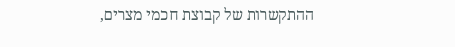ההתקשרות של קבוצת חכמי מצרים,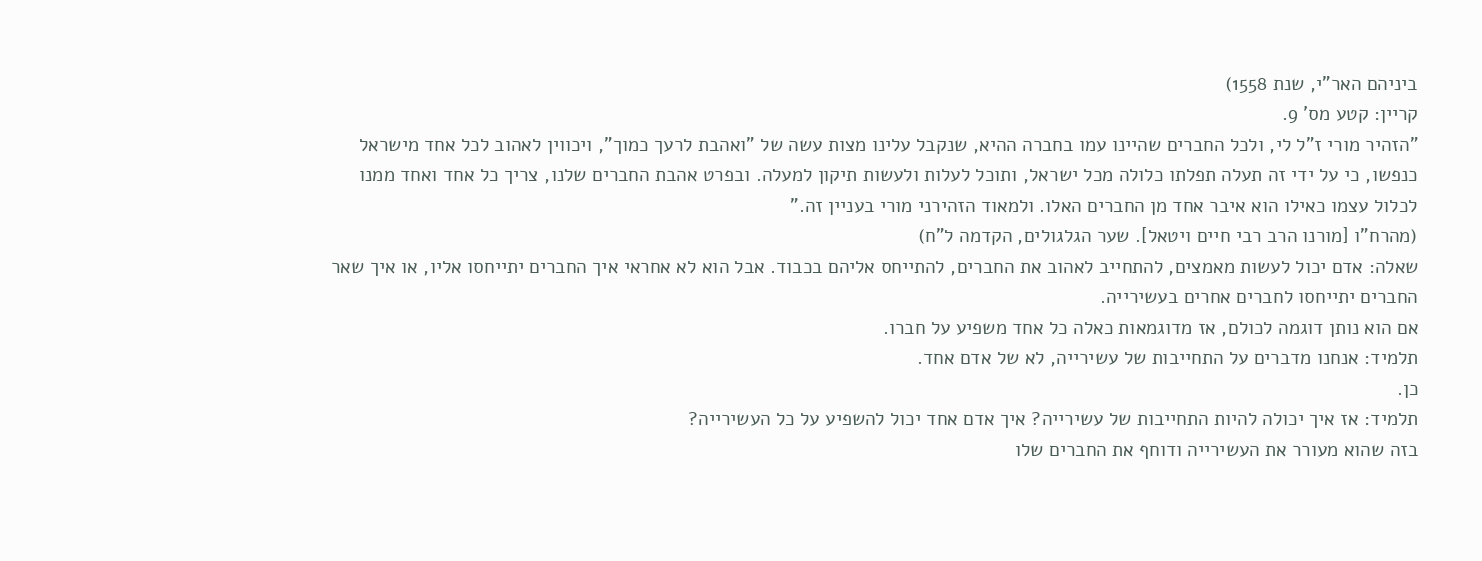ביניהם האר"י, שנת 1558)
קריין: קטע מס' 9.
"הזהיר מורי ז"ל לי, ולכל החברים שהיינו עמו בחברה ההיא, שנקבל עלינו מצות עשה של "ואהבת לרעך כמוך", ויכווין לאהוב לכל אחד מישראל כנפשו, כי על ידי זה תעלה תפלתו כלולה מכל ישראל, ותוכל לעלות ולעשות תיקון למעלה. ובפרט אהבת החברים שלנו, צריך כל אחד ואחד ממנו לכלול עצמו כאילו הוא איבר אחד מן החברים האלו. ולמאוד הזהירני מורי בעניין זה."
(מהרח"ו [מורנו הרב רבי חיים ויטאל]. שער הגלגולים, הקדמה ל"ח)
שאלה: אדם יכול לעשות מאמצים, להתחייב לאהוב את החברים, להתייחס אליהם בכבוד. אבל הוא לא אחראי איך החברים יתייחסו אליו, או איך שאר החברים יתייחסו לחברים אחרים בעשירייה.
אם הוא נותן דוגמה לכולם, אז מדוגמאות כאלה כל אחד משפיע על חברו.
תלמיד: אנחנו מדברים על התחייבות של עשירייה, לא של אדם אחד.
כן.
תלמיד: אז איך יכולה להיות התחייבות של עשירייה? איך אדם אחד יכול להשפיע על כל העשירייה?
בזה שהוא מעורר את העשירייה ודוחף את החברים שלו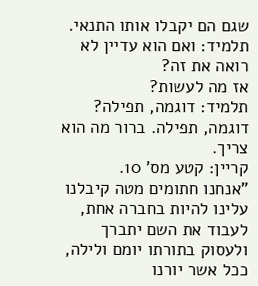שגם הם יקבלו אותו התנאי.
תלמיד: ואם הוא עדיין לא רואה את זה?
אז מה לעשות?
תלמיד: דוגמה, תפילה?
דוגמה, תפילה. ברור מה הוא צריך.
קריין: קטע מס' 10.
"אנחנו חתומים מטה קיבלנו עלינו להיות בחברה אחת, לעבוד את השם יתברך ולעסוק בתורתו יומם ולילה, ככל אשר יורנו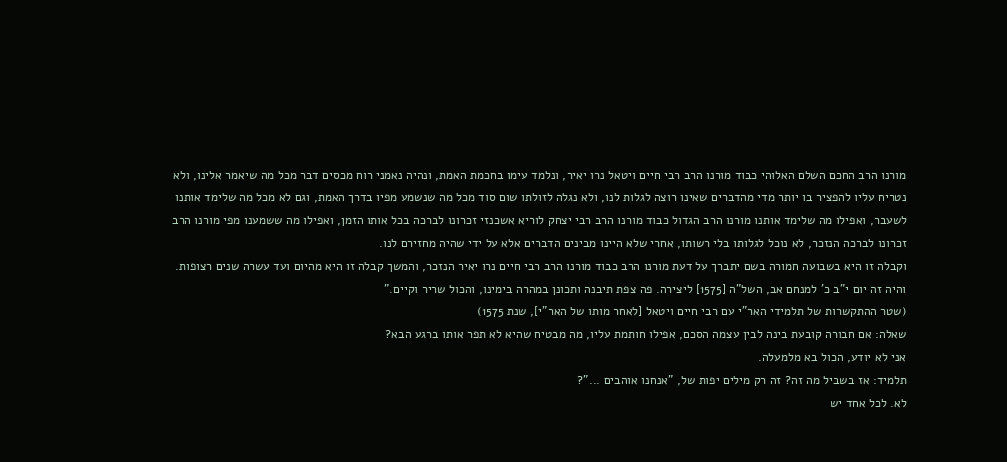מורנו הרב החכם השלם האלוהי כבוד מורנו הרב רבי חיים ויטאל נרו יאיר, ונלמד עימו בחכמת האמת, ונהיה נאמני רוח מכסים דבר מכל מה שיאמר אלינו, ולא נטריח עליו להפציר בו יותר מדי מהדברים שאינו רוצה לגלות לנו, ולא נגלה לזולתו שום סוד מכל מה שנשמע מפיו בדרך האמת, וגם לא מכל מה שלימד אותנו לשעבר, ואפילו מה שלימד אותנו מורנו הרב הגדול כבוד מורנו הרב רבי יצחק לוריא אשכנזי זכרונו לברכה בכל אותו הזמן, ואפילו מה ששמענו מפי מורנו הרב זכרונו לברכה הנזכר, לא נוכל לגלותו בלי רשותו, אחרי שלא היינו מבינים הדברים אלא על ידי שהיה מחזירם לנו.
וקבלה זו היא בשבועה חמורה בשם יתברך על דעת מורנו הרב כבוד מורנו הרב רבי חיים נרו יאיר הנזכר, והמשך קבלה זו היא מהיום ועד עשרה שנים רצופות. והיה זה יום י"ב כ' למנחם אב, השל"ה [1575] ליצירה. פה צפת תיבנה ותכונן במהרה בימינו, והכול שריר וקיים."
(שטר ההתקשרות של תלמידי האר"י עם רבי חיים ויטאל [לאחר מותו של האר"י], שנת 1575)
שאלה: אם חבורה קובעת בינה לבין עצמה הסכם, אפילו חותמת עליו, מה מבטיח שהיא לא תפר אותו ברגע הבא?
אני לא יודע, הכול בא מלמעלה.
תלמיד: אז בשביל מה זה? זה רק מילים יפות של, "אנחנו אוהבים ..."?
לא. לכל אחד יש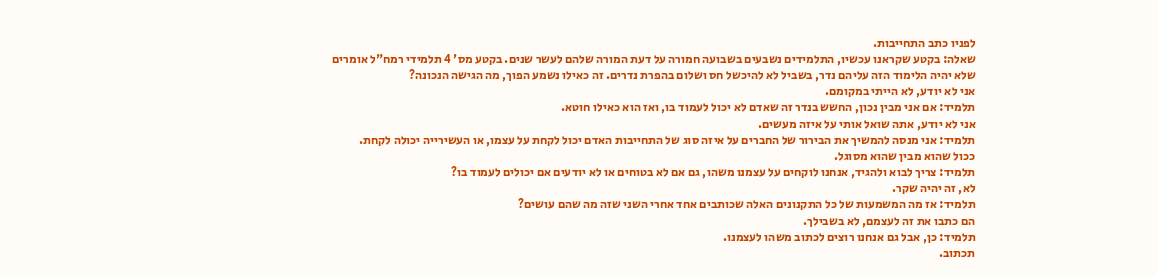לפניו כתב התחייבות.
שאלה: בקטע שקראנו עכשיו, התלמידים נשבעים בשבועה חמורה על דעת המורה שלהם לעשר שנים. בקטע מס' 4 תלמידי רמח"ל אומרים שלא יהיה הלימוד הזה עליהם נדר, בשביל לא להיכשל חס ושלום בהפרת נדרים. זה כאילו נשמע הפוך, מה הגישה הנכונה?
אני לא יודע, לא הייתי במקומם.
תלמיד: אם אני מבין נכון, החשש בנדר זה שאדם לא יכול לעמוד בו, ואז הוא כאילו חוטא.
אני לא יודע, אתה שואל אותי על איזה מעשים.
תלמיד: אני מנסה להמשיך את הבירור של החברים על איזה סוג של התחייבות האדם יכול לקחת על עצמו, או העשירייה יכולה לקחת.
ככול שהוא מבין שהוא מסוגל.
תלמיד: צריך לבוא ולהגיד, אנחנו לוקחים על עצמנו משהו, גם אם לא בטוחים או לא יודעים אם יכולים לעמוד בו?
לא, זה יהיה שקר.
תלמיד: אז מה המשמעות של כל התקנונים האלה שכותבים אחד אחרי השני שזה מה שהם עושים?
הם כתבו את זה לעצמם, לא בשבילך.
תלמיד: כן, אבל גם אנחנו רוצים לכתוב משהו לעצמנו.
תכתוב.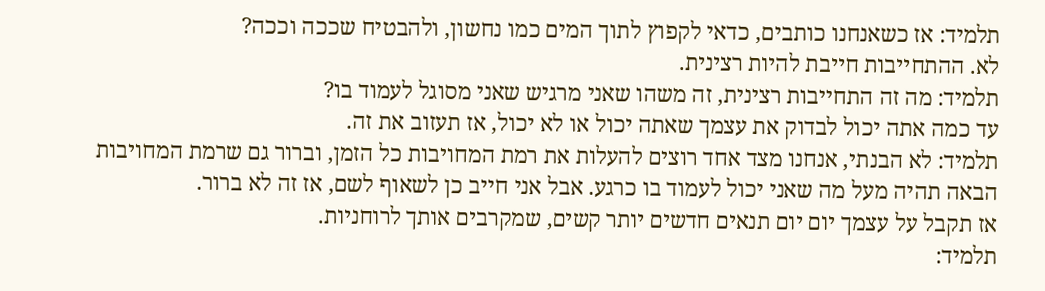תלמיד: אז כשאנחנו כותבים, כדאי לקפוץ לתוך המים כמו נחשון, ולהבטיח שככה וככה?
לא. ההתחייבות חייבת להיות רצינית.
תלמיד: מה זה התחייבות רצינית, זה משהו שאני מרגיש שאני מסוגל לעמוד בו?
עד כמה אתה יכול לבדוק את עצמך שאתה יכול או לא יכול, אז תעזוב את זה.
תלמיד: לא הבנתי, אנחנו מצד אחד רוצים להעלות את רמת המחויבות כל הזמן, וברור גם שרמת המחויבות הבאה תהיה מעל מה שאני יכול לעמוד בו כרגע. אבל אני חייב כן לשאוף לשם, אז זה לא ברור.
אז תקבל על עצמך יום יום תנאים חדשים יותר קשים, שמקרבים אותך לרוחניות.
תלמיד: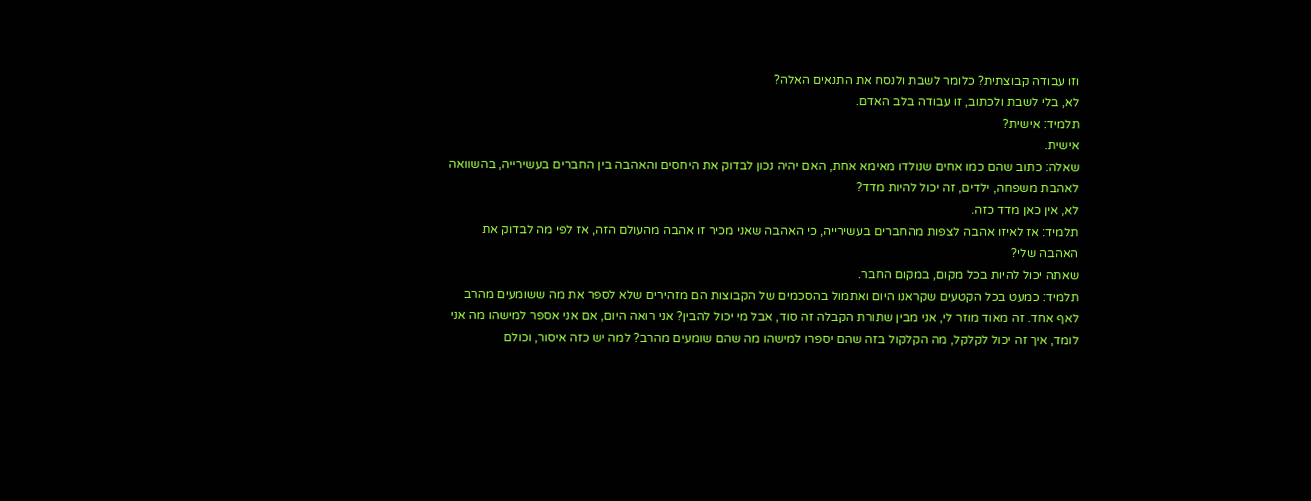וזו עבודה קבוצתית? כלומר לשבת ולנסח את התנאים האלה?
לא, בלי לשבת ולכתוב, זו עבודה בלב האדם.
תלמיד: אישית?
אישית.
שאלה: כתוב שהם כמו אחים שנולדו מאימא אחת, האם יהיה נכון לבדוק את היחסים והאהבה בין החברים בעשירייה, בהשוואה לאהבת משפחה, ילדים, זה יכול להיות מדד?
לא, אין כאן מדד כזה.
תלמיד: אז לאיזו אהבה לצפות מהחברים בעשירייה, כי האהבה שאני מכיר זו אהבה מהעולם הזה, אז לפי מה לבדוק את האהבה שלי?
שאתה יכול להיות בכל מקום, במקום החבר.
תלמיד: כמעט בכל הקטעים שקראנו היום ואתמול בהסכמים של הקבוצות הם מזהירים שלא לספר את מה ששומעים מהרב לאף אחד. זה מאוד מוזר לי, אני מבין שתורת הקבלה זה סוד, אבל מי יכול להבין? אני רואה היום, אם אני אספר למישהו מה אני לומד, איך זה יכול לקלקל, מה הקלקול בזה שהם יספרו למישהו מה שהם שומעים מהרב? למה יש כזה איסור, וכולם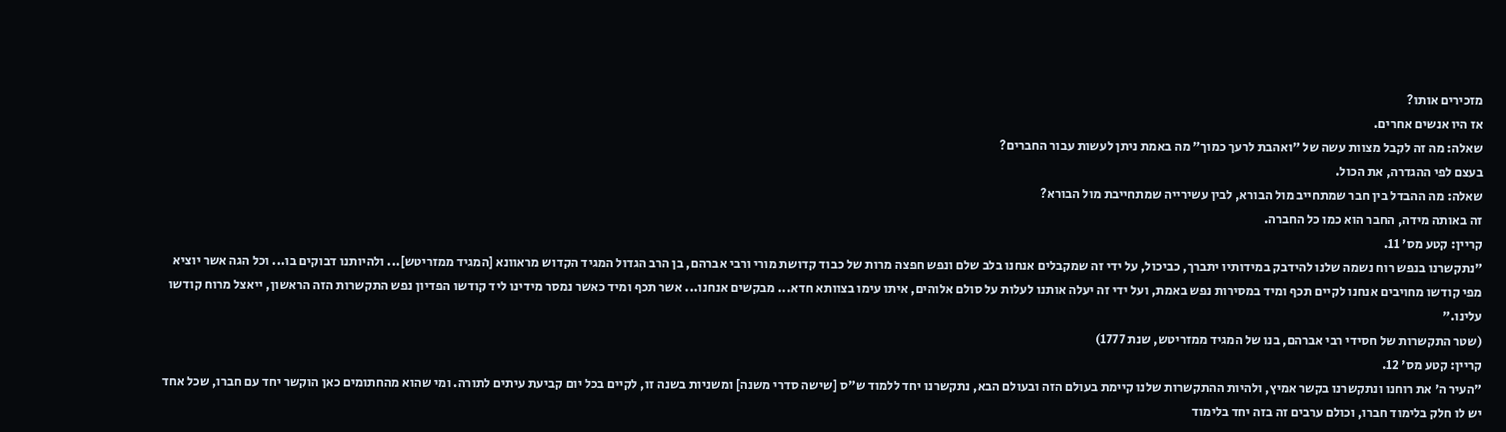מזכירים אותו?
אז היו אנשים אחרים.
שאלה: מה זה לקבל מצוות עשה של "ואהבת לרעך כמוך" מה באמת ניתן לעשות עבור החברים?
בעצם לפי ההגדרה, את הכול.
שאלה: מה ההבדל בין חבר שמתחייב מול הבורא, לבין עשירייה שמתחייבת מול הבורא?
זה באותה מידה, החבר הוא כמו כל החברה.
קריין: קטע מס' 11.
"נתקשרנו בנפש רוח נשמה שלנו להידבק במידותיו יתברך, כביכול, על ידי זה שמקבלים אנחנו בלב שלם ונפש חפצה מרות של כבוד קדושת מורי ורבי אברהם, בן הרב הגדול המגיד הקדוש מראוונא [המגיד ממזריטש]... ולהיותנו דבוקים בו... וכל הגה אשר יוציא מפי קודשו מחויבים אנחנו לקיים תכף ומיד במסירות נפש באמת, ועל ידי זה יעלה אותנו לעלות על סולם אלוהים, איתו עימו בצוותא חדא... מבקשים אנחנו... אשר תכף ומיד כאשר נמסר מידינו ליד קודשו הפדיון נפש התקשרות הזה הראשון, ייאצל מרוח קודשו עלינו."
(שטר התקשרות של חסידי רבי אברהם, בנו של המגיד ממזריטש, שנת 1777)
קריין: קטע מס' 12.
"העיר ה' את רוחנו ונתקשרנו בקשר אמיץ, ולהיות ההתקשרות שלנו קיימת בעולם הזה ובעולם הבא, נתקשרנו יחד ללמוד ש"ס [שישה סדרי משנה] ומשניות בשנה זו, לקיים בכל יום קביעת עיתים לתורה. ומי שהוא מהחתומים כאן הוקשר יחד עם חברו, שכל אחד יש לו חלק בלימוד חברו, וכולם ערבים זה בזה יחד בלימוד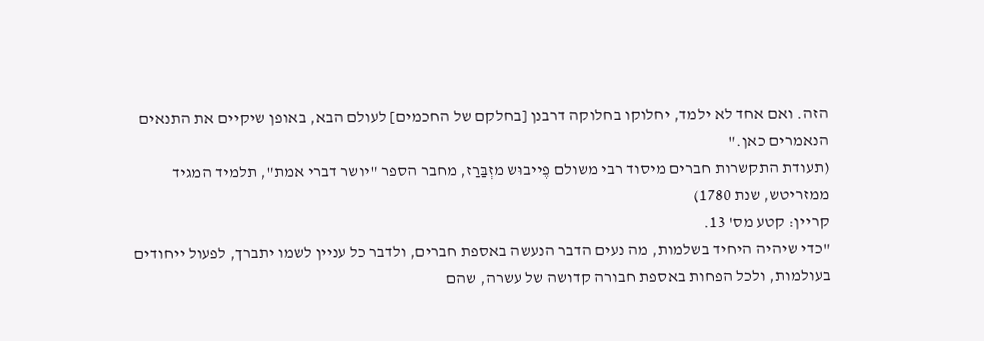הזה. ואם אחד לא ילמד, יחלוקו בחלוקה דרבנן [בחלקם של החכמים] לעולם הבא, באופן שיקיים את התנאים הנאמרים כאן."
(תעודת התקשרות חברים מיסוד רבי משולם פֶייבוּש מזְבַּרַז, מחבר הספר "יושר דברי אמת", תלמיד המגיד ממזריטש, שנת 1780)
קריין: קטע מס' 13.
"כדי שיהיה היחיד בשלמות, מה נעים הדבר הנעשה באספת חברים, ולדבר כל עניין לשמו יתברך, לפעול ייחודים בעולמות, ולכל הפחות באספת חבורה קדושה של עשרה, שהם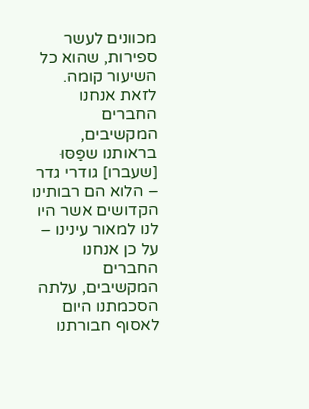מכוונים לעשר ספירות, שהוא כל השיעור קומה.
לזאת אנחנו החברים המקשיבים, בראותנו שפַּסּוּ [שעברו] גודרי גדר – הלוא הם רבותינו הקדושים אשר היו לנו למאור עינינו – על כן אנחנו החברים המקשיבים, עלתה הסכמתנו היום לאסוף חבורתנו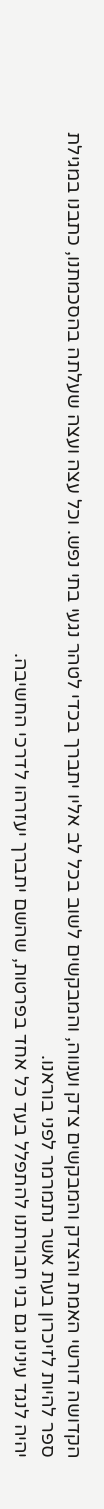הקדושה דורשי האמת והצדק והמבקשים צדק וענווה, והמבקשים לשוב בכל לב אליו יתברך בכדי לטהר נגעי בתי נפש. וכל עצה ועצה שעלתה בהסכמתנו, כתבנו במגילת ספר להיות לזיכרון בעת אשר נתמרמר לפני בוראנו.
יהיה לנגד עינינו גם בני חבורתנו להתפלל בעד כל אחד בפרטות, שהשם יתברך יעזרהו לדרכי החשיבה.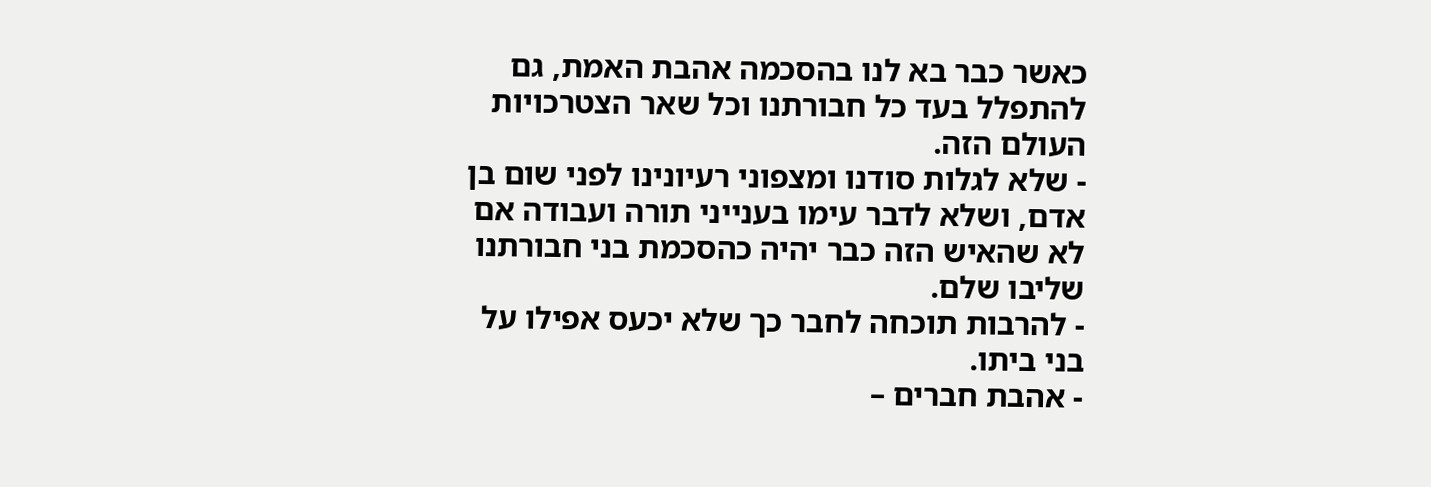כאשר כבר בא לנו בהסכמה אהבת האמת, גם להתפלל בעד כל חבורתנו וכל שאר הצטרכויות העולם הזה.
- שלא לגלות סודנו ומצפוני רעיונינו לפני שום בן אדם, ושלא לדבר עימו בענייני תורה ועבודה אם לא שהאיש הזה כבר יהיה כהסכמת בני חבורתנו שליבו שלם.
- להרבות תוכחה לחבר כך שלא יכעס אפילו על בני ביתו.
- אהבת חברים –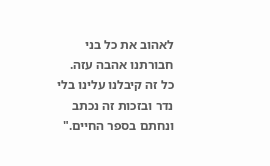לאהוב את כל בני חבורתנו אהבה עזה.
כל זה קיבלנו עלינו בלי נדר ובזכות זה נכתב ונחתם בספר החיים."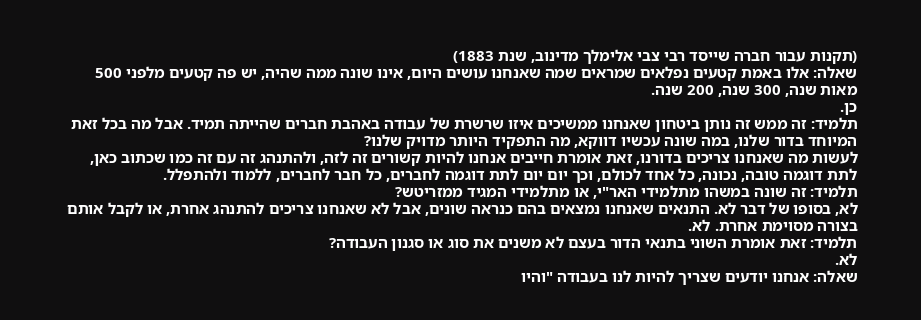(תקנות עבור חברה שייסד רבי צבי אלימלך מדינוב, שנת 1883)
שאלה: אלו באמת קטעים נפלאים שמראים שמה שאנחנו עושים היום, אינו שונה ממה שהיה, יש פה קטעים מלפני 500 מאות שנה, 300 שנה, 200 שנה.
כן.
תלמיד: זה ממש זה נותן ביטחון שאנחנו ממשיכים איזו שרשרת של עבודה באהבת חברים שהייתה תמיד. אבל מה בכל זאת המיוחד בדור שלנו, במה שונה עכשיו דווקא, מה התפקיד היותר מדויק שלנו?
לעשות מה שאנחנו צריכים בדורנו, זאת אומרת חייבים אנחנו להיות קשורים זה לזה, ולהתנהג זה עם זה כמו שכתוב כאן, לתת דוגמה טובה, נכונה, כל אחד לכולם, וכך יום יום לתת דוגמה לחברים, כל חבר לחברים, ללמוד ולהתפלל.
תלמיד: זה שונה במשהו מתלמידי האר"י, או מתלמידי המגיד ממזריטש?
לא, בסופו של דבר לא. התנאים שאנחנו נמצאים בהם כנראה שונים, אבל לא שאנחנו צריכים להתנהג אחרת, או לקבל אותם בצורה מסוימת אחרת. לא.
תלמיד: זאת אומרת השוני בתנאי הדור בעצם לא משנים את סוג או סגנון העבודה?
לא.
שאלה: אנחנו יודעים שצריך להיות לנו בעבודה "והיו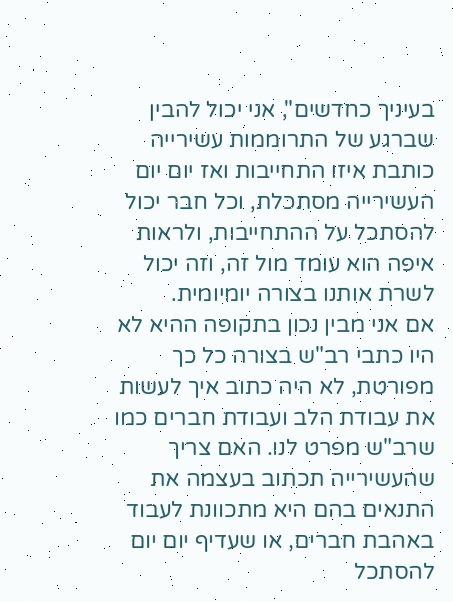בעיניך כחדשים", אני יכול להבין שברגע של התרוממות עשירייה כותבת איזו התחייבות ואז יום יום העשירייה מסתכלת, וכל חבר יכול להסתכל על ההתחייבות, ולראות איפה הוא עומד מול זה, וזה יכול לשרת אותנו בצורה יומיומית.
אם אני מבין נכון בתקופה ההיא לא היו כתבי רב"ש בצורה כל כך מפורטת, לא היה כתוב איך לעשות את עבודת הלב ועבודת חברים כמו שרב"ש מפרט לנו. האם צריך שהעשירייה תכתוב בעצמה את התנאים בהם היא מתכוונת לעבוד באהבת חברים, או שעדיף יום יום להסתכל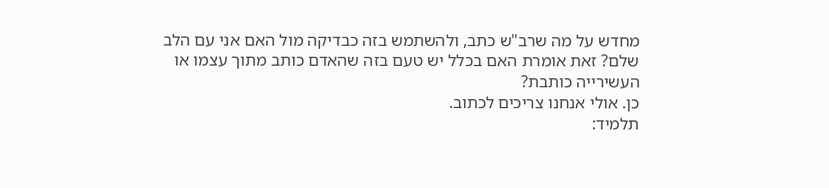מחדש על מה שרב"ש כתב, ולהשתמש בזה כבדיקה מול האם אני עם הלב שלם? זאת אומרת האם בכלל יש טעם בזה שהאדם כותב מתוך עצמו או העשירייה כותבת?
כן. אולי אנחנו צריכים לכתוב.
תלמיד: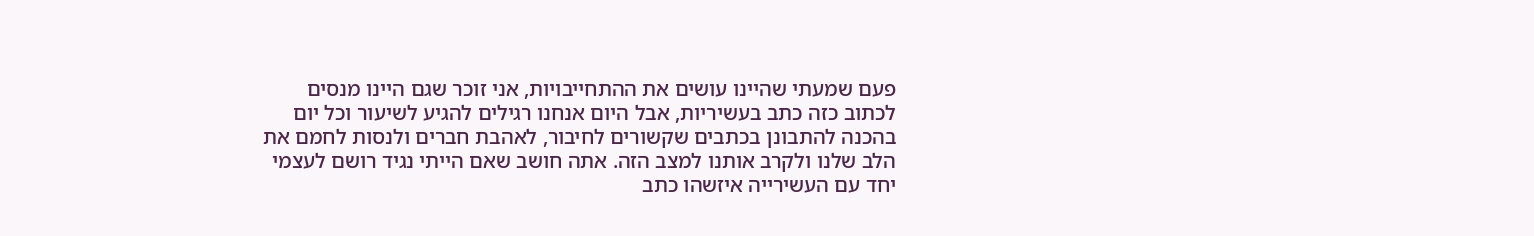פעם שמעתי שהיינו עושים את ההתחייבויות, אני זוכר שגם היינו מנסים לכתוב כזה כתב בעשיריות, אבל היום אנחנו רגילים להגיע לשיעור וכל יום בהכנה להתבונן בכתבים שקשורים לחיבור, לאהבת חברים ולנסות לחמם את הלב שלנו ולקרב אותנו למצב הזה. אתה חושב שאם הייתי נגיד רושם לעצמי יחד עם העשירייה איזשהו כתב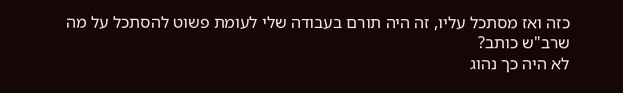כזה ואז מסתכל עליו, זה היה תורם בעבודה שלי לעומת פשוט להסתכל על מה שרב"ש כותב?
לא היה כך נהוג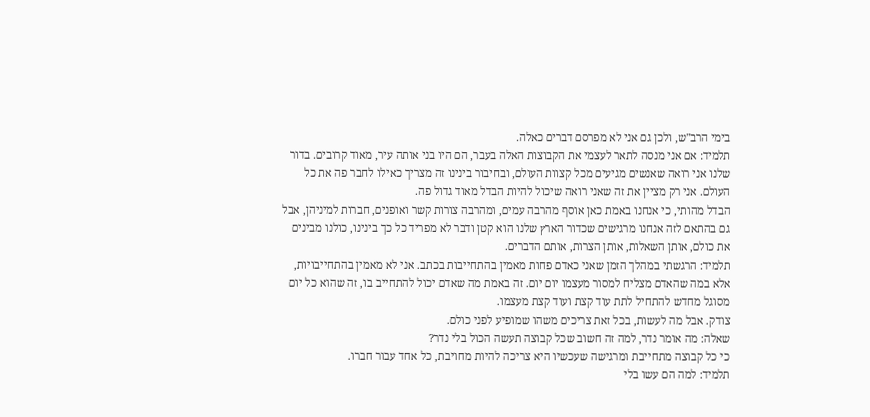בימי הרב"ש, ולכן גם אני לא מפרסם דברים כאלה.
תלמיד: אם אני מנסה לתאר לעצמי את הקבוצות האלה בעבר, הם היו בני אותה עיר, מאוד קרובים. בדור שלנו אני רואה שאנשים מגיעים מכל קצוות העולם, ובחיבור בינינו זה מצריך כאילו לחבר פה את כל העולם. אני רק מציין את זה שאני רואה שיכול להיות הבדל מאוד גדול פה.
הבדל מהותי, כי אנחנו באמת כאן אוסף מהרבה עמים, ומהרבה צורות קשר ואופנים, חברות למיניהן, אבל גם בהתאם לזה אנחנו מרגישים שכדור הארץ שלנו הוא קטן ודבר לא מפריד כל כך בינינו, כולנו מבינים את כולם, אותן השאלות, אותן הצרות, אותם הדברים.
תלמיד: הרגשתי במהלך הזמן שאני כאדם פחות מאמין בהתחייבות בכתב. אני לא מאמין בהתחייבויות, אלא במה שהאדם מצליח למסור מעצמו יום יום. זה באמת מה שאדם יכול להתחייב בו, זה שהוא כל יום מסוגל מחדש להתחיל לתת עוד קצת ועוד קצת מעצמו.
צודק. אבל מה לעשות, בכל זאת צריכים משהו שמופיע לפני כולם.
שאלה: מה אומר נדר, למה זה חשוב שכל קבוצה תעשה הכול בלי נדר?
כי כל קבוצה מתחייבת ומרגישה שעכשיו היא צריכה להיות מחויבת, כל אחד עבור חברו.
תלמיד: למה הם עשו בלי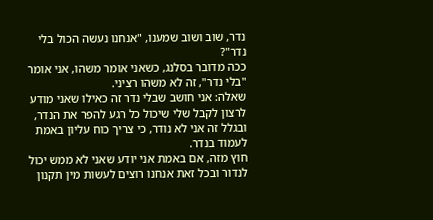נדר, שוב ושוב שמענו, "אנחנו נעשה הכול בלי נדר"?
ככה מדובר בסלנג, כשאני אומר משהו, אני אומר "בלי נדר", זה לא משהו רציני.
שאלה: אני חושב שבלי נדר זה כאילו שאני מודע לרצון לקבל שלי שיכול כל רגע להפר את הנדר, ובגלל זה אני לא נודר, כי צריך כוח עליון באמת לעמוד בנדר.
חוץ מזה, אם באמת אני יודע שאני לא ממש יכול לנדור ובכל זאת אנחנו רוצים לעשות מין תקנון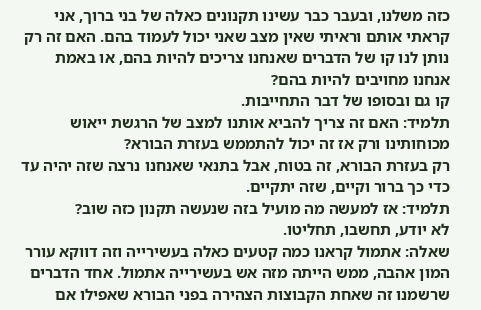כזה משלנו, ובעבר כבר עשינו תקנונים כאלה של בני ברוך, אני קראתי אותם וראיתי שאין מצב שאני יכול לעמוד בהם. האם זה רק נותן לנו קו של הדברים שאנחנו צריכים להיות בהם, או באמת אנחנו מחויבים להיות בהם?
קו גם ובסופו של דבר התחייבות.
תלמיד: האם זה צריך להביא אותנו למצב של הרגשת ייאוש מכוחותינו ורק אז זה יכול להתממש בעזרת הבורא?
רק בעזרת הבורא, זה בטוח, אבל בתנאי שאנחנו נרצה שזה יהיה עד כדי כך ברור וקיים, שזה יתקיים.
תלמיד: אז למעשה מה מועיל בזה שנעשה תקנון כזה שוב?
לא יודע, תחשבו, תחליטו.
שאלה: אתמול קראנו כמה קטעים כאלה בעשירייה וזה דווקא עורר המון אהבה, ממש הייתה מזה אש בעשירייה אתמול. אחד הדברים שרשמנו זה שאחת הקבוצות הצהירה בפני הבורא שאפילו אם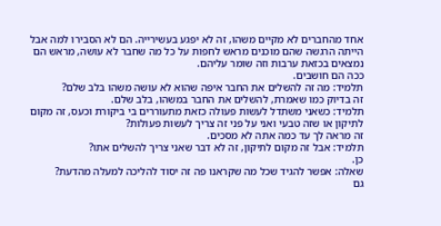אחד מהחברים לא מקיים משהו, זה לא יפגע בעשירייה. הם לא הסבירו למה אבל הייתה הרגשה שהם מוכנים מראש לחפות על כל מה שחבר לא עושה, מראש הם נמצאים בכזאת ערבות וזה שומר עליהם.
ככה הם חושבים.
תלמיד: מה זה להשלים את החבר איפה שהוא לא עושה משהו בלב שלם?
זה בדיוק כמו שאמרת, להשלים את החבר במשהו, בלב שלם.
תלמיד: כשאני משתדל לעשות פעולה כזאת מתעוררים בי ביקורת וכעס, זה מקום לתיקון או שזה טבעי ואני על פני זה צריך לעשות פעולות?
זה מראה לך עד כמה אתה לא מסכים.
תלמיד: אבל זה מקום לתיקון, זה לא דבר שאני צריך להשלים אתו?
כן.
שאלה: אפשר להגיד שכל מה שקראנו פה זה יסוד להליכה למעלה מהדעת?
גם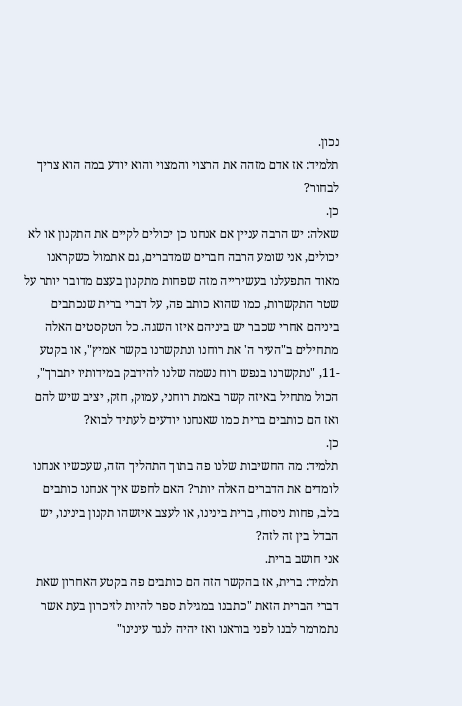נכון.
תלמיד: אז אדם מזהה את הרצוי והמצוי והוא יודע במה הוא צריך לבחור?
כן.
שאלה: יש הרבה עניין אם אנחנו כן יכולים לקיים את התקנון או לא יכולים, אני שומע הרבה חברים שמדברים, גם אתמול כשקראנו מאוד התפעלנו בעשירייה מזה שפחות מתקנון בעצם מדובר יותר על שטר התקשרות, כמו שהוא כותב פה, על דברי ברית שנכתבים ביניהם אחרי שכבר יש ביניהם איזו השגה. כל הטקסטים האלה מתחילים ב"העיר ה' את רוחנו ונתקשרנו בקשר אמיץ", או בקטע -11, "נתקשרנו בנפש רוח נשמה שלנו להידבק במידותיו יתברך", הכול מתחיל באיזה קשר באמת רוחני, עמוק, חזק, יציב שיש להם ואז הם כותבים ברית כמו שאנחנו יודעים לעתיד לבוא?
כן.
תלמיד: מה החשיבות שלנו פה בתוך התהליך הזה, שעכשיו אנחנו לומדים את הדברים האלה יותר? האם לחפש איך אנחנו כותבים בלב, פחות ניסוח, ברית בינינו, או לעצב איזשהו תקנון בינינו, יש הבדל בין זה לזה?
אני חושב ברית.
תלמיד: ברית, אז בהקשר הזה הם כותבים פה בקטע האחרון שאת דברי הברית הזאת "כתבנו במגילת ספר להיות לזיכרון בעת אשר נתמרמר לבנו לפני בוראנו ואז יהיה לנגד עינינו"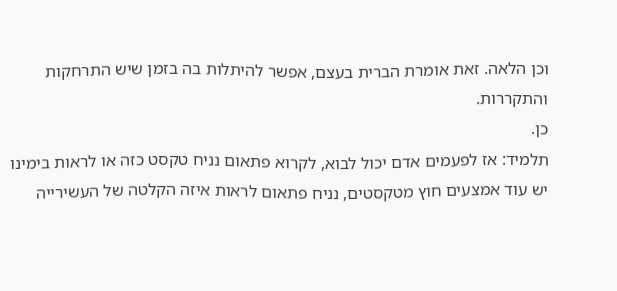וכן הלאה. זאת אומרת הברית בעצם, אפשר להיתלות בה בזמן שיש התרחקות והתקררות.
כן.
תלמיד: אז לפעמים אדם יכול לבוא, לקרוא פתאום נניח טקסט כזה או לראות בימינו יש עוד אמצעים חוץ מטקסטים, נניח פתאום לראות איזה הקלטה של העשירייה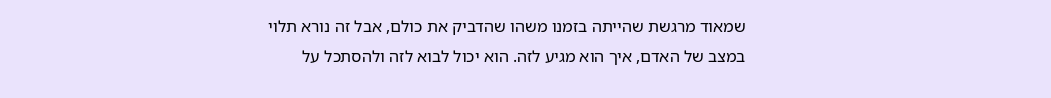שמאוד מרגשת שהייתה בזמנו משהו שהדביק את כולם, אבל זה נורא תלוי במצב של האדם, איך הוא מגיע לזה. הוא יכול לבוא לזה ולהסתכל על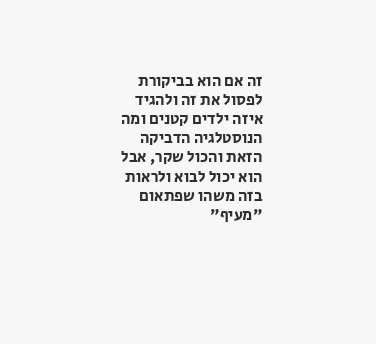זה אם הוא בביקורת לפסול את זה ולהגיד איזה ילדים קטנים ומה הנוסטלגיה הדביקה הזאת והכול שקר, אבל הוא יכול לבוא ולראות בזה משהו שפתאום "מעיף"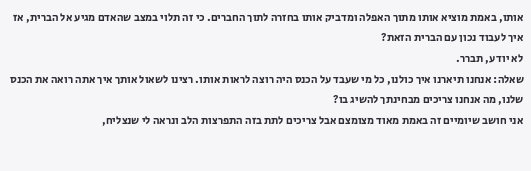אותו, באמת מוציא אותו מתוך האפלה ומדביק אותו בחזרה לתוך החברים. כי זה תלוי במצב שהאדם מגיע אל הברית, אז איך לעבוד נכון עם הברית הזאת?
לא יודע, תברר.
שאלה: אנחנו תיארנו איך כולנו, כל מי שעבד על הכנס היה רוצה לראות אותו. רצינו לשאול אותך איך אתה רואה את הכנס שלנו, מה אנחנו צריכים מבחינתך להשיג בו?
אני חושב שיומיים זה באמת מאוד מצומצם אבל צריכים לתת בזה התפרצות הלב ונראה לי שנצליח,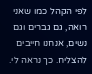לפי הקהל כמו שאני רואה, גם גברים וגם נשים, אנחנו חייבים להצליח. כך נראה לי.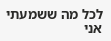לכל מה ששמעתי אני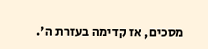מסכים, אז קדימה בעזרת ה'.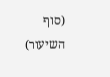(סוף השיעור)